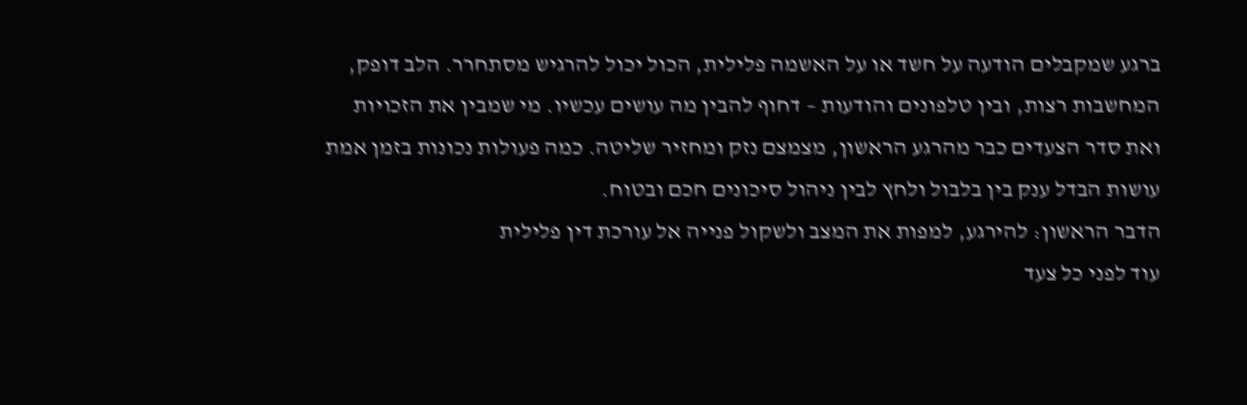ברגע שמקבלים הודעה על חשד או על האשמה פלילית, הכול יכול להרגיש מסתחרר. הלב דופק, המחשבות רצות, ובין טלפונים והודעות – דחוף להבין מה עושים עכשיו. מי שמבין את הזכויות ואת סדר הצעדים כבר מהרגע הראשון, מצמצם נזק ומחזיר שליטה. כמה פעולות נכונות בזמן אמת עושות הבדל ענק בין בלבול ולחץ לבין ניהול סיכונים חכם ובטוח.
הדבר הראשון: להירגע, למפות את המצב ולשקול פנייה אל עורכת דין פלילית
עוד לפני כל צעד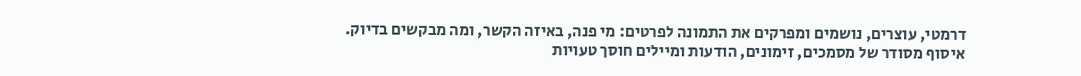דרמטי, עוצרים, נושמים ומפרקים את התמונה לפרטים: מי פנה, באיזה הקשר, ומה מבקשים בדיוק. איסוף מסודר של מסמכים, זימונים, הודעות ומיילים חוסך טעויות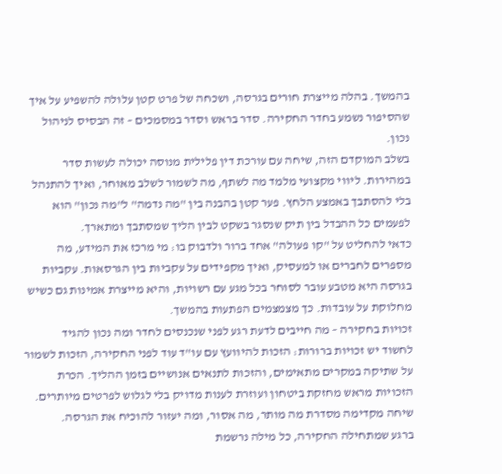בהמשך. בהלה מייצרת חורים בגרסה, ושכחה של פרט קטן עלולה להשפיע על איך שהסיפור נשמע בחדר החקירה. סדר בראש וסדר במסמכים – זה הבסיס לניהול נכון.
בשלב המוקדם הזה, שיחה עם עורכת דין פלילית מנוסה יכולה לעשות סדר במהירות. ליווי מקצועי מלמד מה לשתף, מה לשמור לשלב מאוחר, ואיך להתנהל בלי להסתבך באמצע הלחץ. פער קטן בהבנה בין "מה נדמה" ל"מה נכון" הוא לפעמים כל ההבדל בין תיק שנסגר בשקט לבין הליך שמסתבך ומתארך.
כדאי להחליט על "קו פעולה" אחד ברור ולדבוק בו: מי מרכז את המידע, מה מספרים לחברים או למעסיק, ואיך מקפידים על עקביות בין הגרסאות. עקביות בגרסה היא מטבע עובר לסוחר בכל מגע עם רשויות, והיא מייצרת אמינות גם כשיש מחלוקת על עובדות. כך מצמצמים הפתעות בהמשך.
זכויות בחקירה – מה חייבים לדעת רגע לפני שנכנסים לחדר ומה נכון להגיד
לחשוד יש זכויות ברורות: הזכות להיוועץ עם עו"ד עוד לפני החקירה, הזכות לשמור על שתיקה במקרים מתאימים, והזכות לתנאים אנושיים בזמן ההליך. הכרת הזכויות מראש מחזקת ביטחון ועוזרת לענות מדויק בלי לגלוש לפרטים מיותרים. שיחה מקדימה מסדרת מה מותר, מה אסור, ומה יעזור להוכיח את הגרסה.
ברגע שמתחילה החקירה, כל מילה נרשמת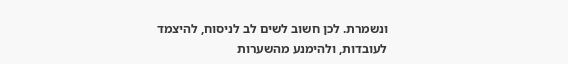ונשמרת. לכן חשוב לשים לב לניסוח, להיצמד לעובדות, ולהימנע מהשערות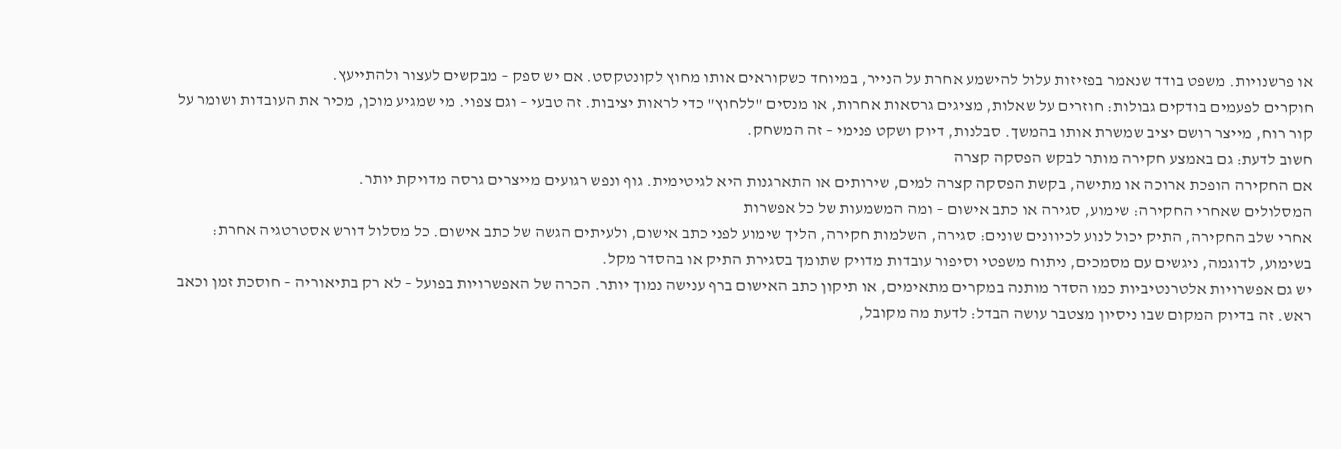או פרשנויות. משפט בודד שנאמר בפזיזות עלול להישמע אחרת על הנייר, במיוחד כשקוראים אותו מחוץ לקונטקסט. אם יש ספק – מבקשים לעצור ולהתייעץ.
חוקרים לפעמים בודקים גבולות: חוזרים על שאלות, מציגים גרסאות אחרות, או מנסים "ללחוץ" כדי לראות יציבות. זה טבעי – וגם צפוי. מי שמגיע מוכן, מכיר את העובדות ושומר על קור רוח, מייצר רושם יציב שמשרת אותו בהמשך. סבלנות, דיוק ושקט פנימי – זה המשחק.
חשוב לדעת: גם באמצע חקירה מותר לבקש הפסקה קצרה
אם החקירה הופכת ארוכה או מתישה, בקשת הפסקה קצרה למים, שירותים או התארגנות היא לגיטימית. גוף ונפש רגועים מייצרים גרסה מדויקת יותר.
המסלולים שאחרי החקירה: שימוע, סגירה או כתב אישום – ומה המשמעות של כל אפשרות
אחרי שלב החקירה, התיק יכול לנוע לכיוונים שונים: סגירה, השלמות חקירה, הליך שימוע לפני כתב אישום, ולעיתים הגשה של כתב אישום. כל מסלול דורש אסטרטגיה אחרת: בשימוע, לדוגמה, ניגשים עם מסמכים, ניתוח משפטי וסיפור עובדות מדויק שתומך בסגירת התיק או בהסדר מקל.
יש גם אפשרויות אלטרנטיביות כמו הסדר מותנה במקרים מתאימים, או תיקון כתב האישום ברף ענישה נמוך יותר. הכרה של האפשרויות בפועל – לא רק בתיאוריה – חוסכת זמן וכאב ראש. זה בדיוק המקום שבו ניסיון מצטבר עושה הבדל: לדעת מה מקובל,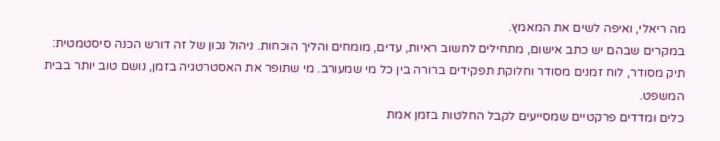מה ריאלי, ואיפה לשים את המאמץ.
במקרים שבהם יש כתב אישום, מתחילים לחשוב ראיות, עדים, מומחים והליך הוכחות. ניהול נכון של זה דורש הכנה סיסטמטית: תיק מסודר, לוח זמנים מסודר וחלוקת תפקידים ברורה בין כל מי שמעורב. מי שתופר את האסטרטגיה בזמן, נושם טוב יותר בבית המשפט.
כלים ומדדים פרקטיים שמסייעים לקבל החלטות בזמן אמת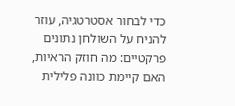כדי לבחור אסטרטגיה, עוזר להניח על השולחן נתונים פרקטיים: מה חוזק הראיות, האם קיימת כוונה פלילית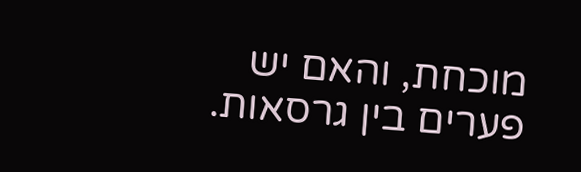מוכחת, והאם יש פערים בין גרסאות.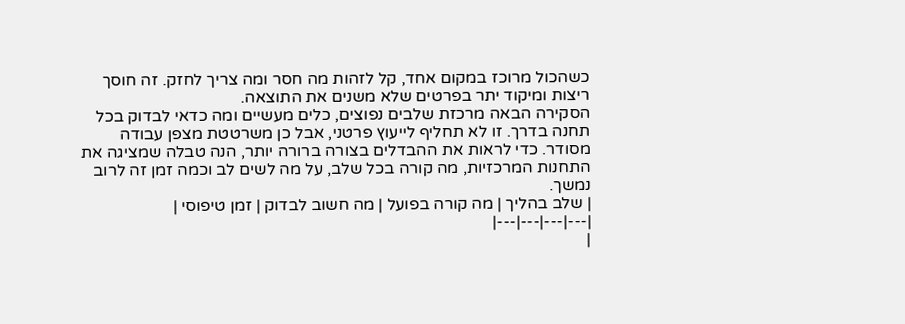כשהכול מרוכז במקום אחד, קל לזהות מה חסר ומה צריך לחזק. זה חוסך ריצות ומיקוד יתר בפרטים שלא משנים את התוצאה.
הסקירה הבאה מרכזת שלבים נפוצים, כלים מעשיים ומה כדאי לבדוק בכל תחנה בדרך. זו לא תחליף לייעוץ פרטני, אבל כן משרטטת מצפן עבודה מסודר. כדי לראות את ההבדלים בצורה ברורה יותר, הנה טבלה שמציגה את התחנות המרכזיות, מה קורה בכל שלב, על מה לשים לב וכמה זמן זה לרוב נמשך.
| שלב בהליך | מה קורה בפועל | מה חשוב לבדוק | זמן טיפוסי |
|---|---|---|---|
|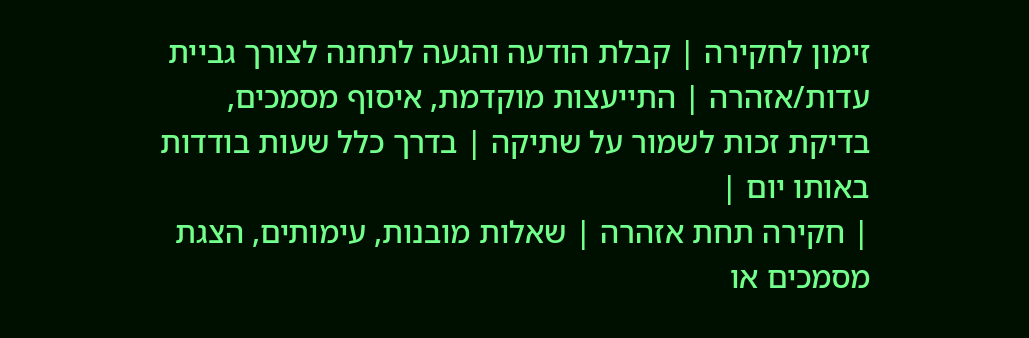זימון לחקירה | קבלת הודעה והגעה לתחנה לצורך גביית עדות/אזהרה | התייעצות מוקדמת, איסוף מסמכים, בדיקת זכות לשמור על שתיקה | בדרך כלל שעות בודדות באותו יום |
| חקירה תחת אזהרה | שאלות מובנות, עימותים, הצגת מסמכים או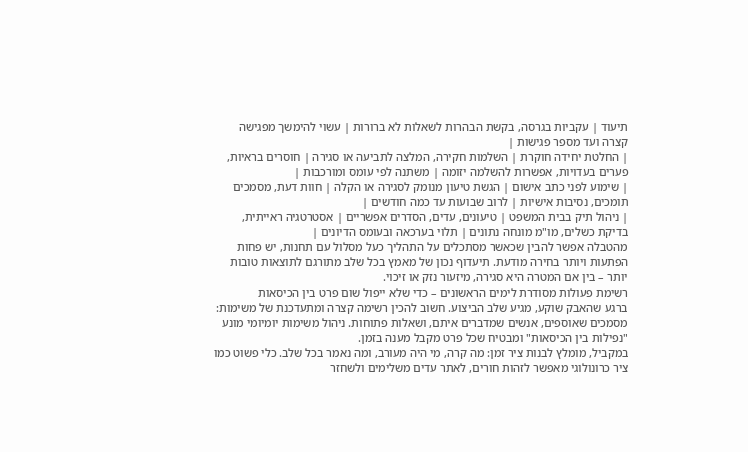תיעוד | עקביות בגרסה, בקשת הבהרות לשאלות לא ברורות | עשוי להימשך מפגישה קצרה ועד מספר פגישות |
| החלטת יחידה חוקרת | השלמות חקירה, המלצה לתביעה או סגירה | חוסרים בראיות, פערים בעדויות, אפשרות להשלמה יזומה | משתנה לפי עומס ומורכבות |
| שימוע לפני כתב אישום | הגשת טיעון מנומק לסגירה או הקלה | חוות דעת, מסמכים תומכים, נסיבות אישיות | לרוב שבועות עד כמה חודשים |
| ניהול תיק בבית המשפט | טיעונים, עדים, הסדרים אפשריים | אסטרטגיה ראייתית, בדיקת כשלים, מו"מ מונחה נתונים | תלוי בערכאה ובעומס הדיונים |
מהטבלה אפשר להבין שכאשר מסתכלים על התהליך כעל מסלול עם תחנות, יש פחות הפתעות ויותר בחירה מודעת. תיעדוף נכון של מאמץ בכל שלב מתורגם לתוצאות טובות יותר – בין אם המטרה היא סגירה, מיזעור נזק או זיכוי.
רשימת פעולות מסודרת לימים הראשונים – כדי שלא ייפול שום פרט בין הכיסאות
ברגע שהאבק שוקע, מגיע שלב הביצוע. חשוב להכין רשימה קצרה ומתעדכנת של משימות: מסמכים שאוספים, אנשים שמדברים איתם, ושאלות פתוחות. ניהול משימות יומיומי מונע "נפילות בין הכיסאות" ומבטיח שכל פרט מקבל מענה בזמן.
במקביל, מומלץ לבנות ציר זמן: מה קרה, מי היה מעורב, ומה נאמר בכל שלב. כלי פשוט כמו ציר כרונולוגי מאפשר לזהות חורים, לאתר עדים משלימים ולשחזר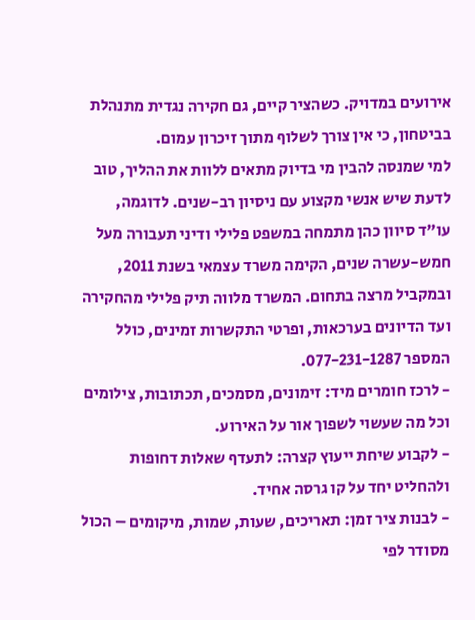אירועים במדויק. כשהציר קיים, גם חקירה נגדית מתנהלת בביטחון, כי אין צורך לשלוף מתוך זיכרון עמום.
למי שמנסה להבין מי בדיוק מתאים ללוות את ההליך, טוב לדעת שיש אנשי מקצוע עם ניסיון רב-שנים. לדוגמה, עו"ד סיוון כהן מתמחה במשפט פלילי ודיני תעבורה מעל חמש-עשרה שנים, הקימה משרד עצמאי בשנת 2011, ובמקביל מרצה בתחום. המשרד מלווה תיק פלילי מהחקירה ועד הדיונים בערכאות, ופרטי התקשרות זמינים, כולל המספר 077-231-1287.
- לרכז חומרים מיד: זימונים, מסמכים, תכתובות, צילומים וכל מה שעשוי לשפוך אור על האירוע.
- לקבוע שיחת ייעוץ קצרה: לתעדף שאלות דחופות ולהחליט יחד על קו גרסה אחיד.
- לבנות ציר זמן: תאריכים, שעות, שמות, מיקומים – הכול מסודר לפי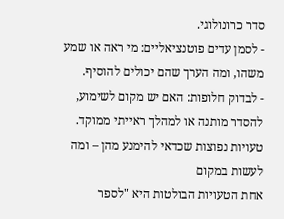סדר כרונולוגי.
- לסמן עדים פוטנציאליים: מי ראה או שמע משהו, ומה הערך שהם יכולים להוסיף.
- לבדוק חלופות: האם יש מקום לשימוע, להסדר מותנה או למהלך ראייתי ממוקד.
טעויות נפוצות שכדאי להימנע מהן – ומה לעשות במקום
אחת הטעויות הבולטות היא "לספר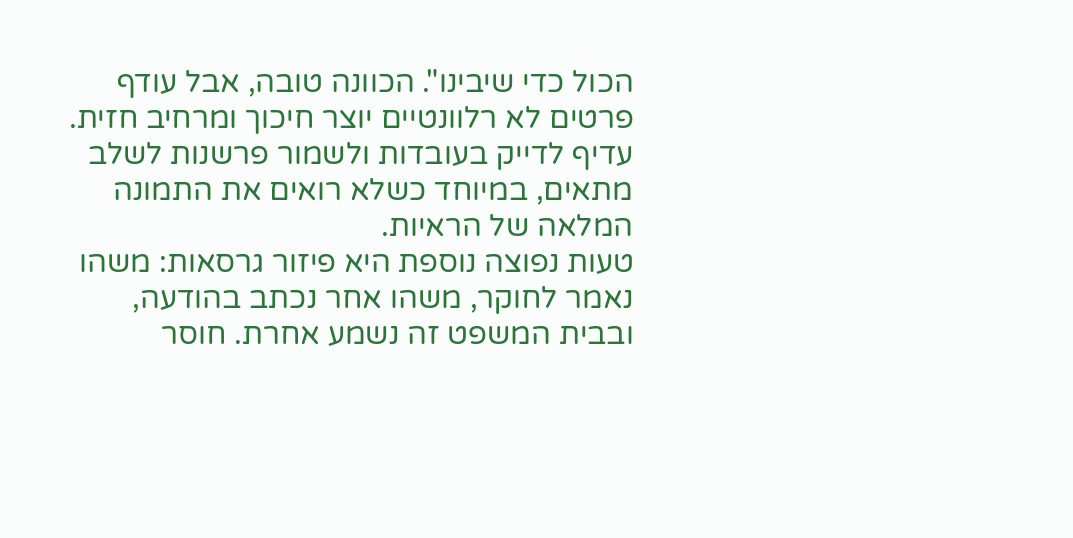הכול כדי שיבינו". הכוונה טובה, אבל עודף פרטים לא רלוונטיים יוצר חיכוך ומרחיב חזית. עדיף לדייק בעובדות ולשמור פרשנות לשלב מתאים, במיוחד כשלא רואים את התמונה המלאה של הראיות.
טעות נפוצה נוספת היא פיזור גרסאות: משהו נאמר לחוקר, משהו אחר נכתב בהודעה, ובבית המשפט זה נשמע אחרת. חוסר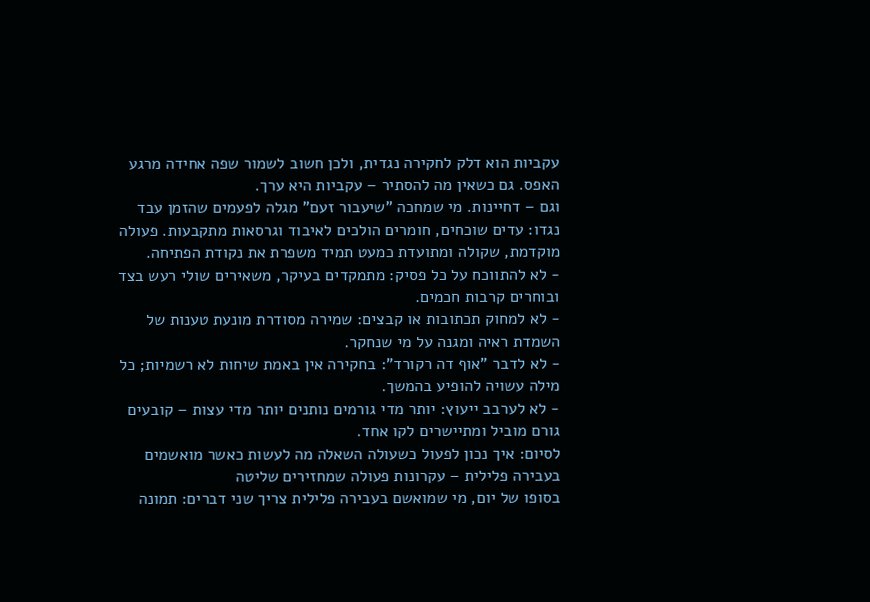עקביות הוא דלק לחקירה נגדית, ולכן חשוב לשמור שפה אחידה מרגע האפס. גם כשאין מה להסתיר – עקביות היא ערך.
וגם – דחיינות. מי שמחכה "שיעבור זעם" מגלה לפעמים שהזמן עבד נגדו: עדים שוכחים, חומרים הולכים לאיבוד וגרסאות מתקבעות. פעולה מוקדמת, שקולה ומתועדת כמעט תמיד משפרת את נקודת הפתיחה.
- לא להתווכח על כל פסיק: מתמקדים בעיקר, משאירים שולי רעש בצד ובוחרים קרבות חכמים.
- לא למחוק תכתובות או קבצים: שמירה מסודרת מונעת טענות של השמדת ראיה ומגנה על מי שנחקר.
- לא לדבר "אוף דה רקורד": בחקירה אין באמת שיחות לא רשמיות; כל מילה עשויה להופיע בהמשך.
- לא לערבב ייעוץ: יותר מדי גורמים נותנים יותר מדי עצות – קובעים גורם מוביל ומתיישרים לקו אחד.
לסיום: איך נכון לפעול כשעולה השאלה מה לעשות כאשר מואשמים בעבירה פלילית – עקרונות פעולה שמחזירים שליטה
בסופו של יום, מי שמואשם בעבירה פלילית צריך שני דברים: תמונה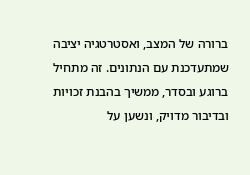ברורה של המצב, ואסטרטגיה יציבה שמתעדכנת עם הנתונים. זה מתחיל ברוגע ובסדר, ממשיך בהבנת זכויות ובדיבור מדויק, ונשען על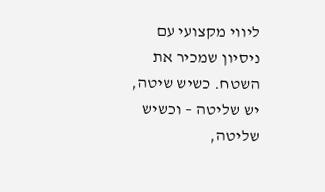ליווי מקצועי עם ניסיון שמכיר את השטח. כשיש שיטה, יש שליטה – וכשיש שליטה,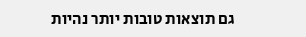גם תוצאות טובות יותר נהיות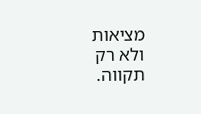מציאות ולא רק תקווה.